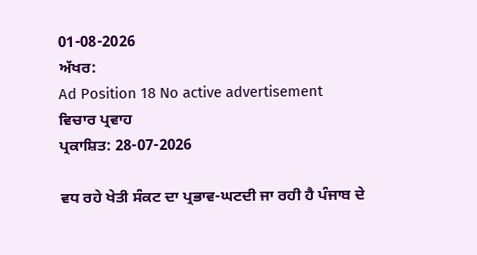01-08-2026
ਅੱਖਰ:
Ad Position 18 No active advertisement
ਵਿਚਾਰ ਪ੍ਰਵਾਹ
ਪ੍ਰਕਾਸ਼ਿਤ: 28-07-2026

ਵਧ ਰਹੇ ਖੇਤੀ ਸੰਕਟ ਦਾ ਪ੍ਰਭਾਵ-ਘਟਦੀ ਜਾ ਰਹੀ ਹੈ ਪੰਜਾਬ ਦੇ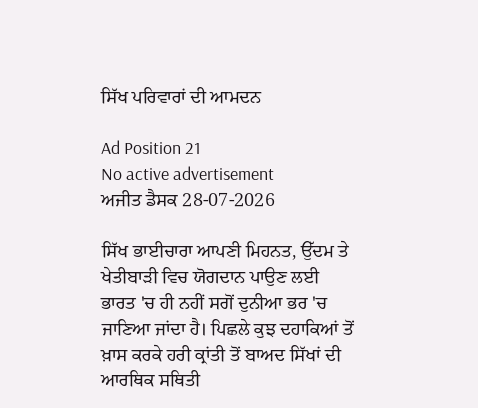ਸਿੱਖ ਪਰਿਵਾਰਾਂ ਦੀ ਆਮਦਨ

Ad Position 21
No active advertisement
ਅਜੀਤ ਡੈਸਕ 28-07-2026

ਸਿੱਖ ਭਾਈਚਾਰਾ ਆਪਣੀ ਮਿਹਨਤ, ਉੱਦਮ ਤੇ ਖੇਤੀਬਾੜੀ ਵਿਚ ਯੋਗਦਾਨ ਪਾਉਣ ਲਈ ਭਾਰਤ 'ਚ ਹੀ ਨਹੀਂ ਸਗੋਂ ਦੁਨੀਆ ਭਰ 'ਚ ਜਾਣਿਆ ਜਾਂਦਾ ਹੈ। ਪਿਛਲੇ ਕੁਝ ਦਹਾਕਿਆਂ ਤੋਂ ਖ਼ਾਸ ਕਰਕੇ ਹਰੀ ਕ੍ਰਾਂਤੀ ਤੋਂ ਬਾਅਦ ਸਿੱਖਾਂ ਦੀ ਆਰਥਿਕ ਸਥਿਤੀ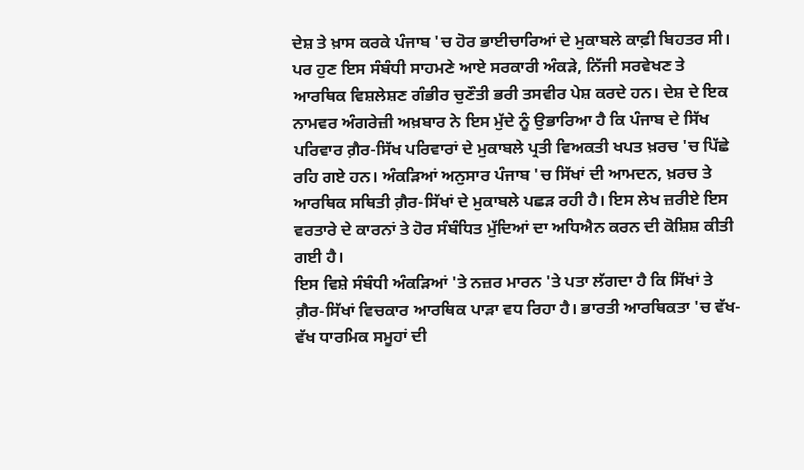ਦੇਸ਼ ਤੇ ਖ਼ਾਸ ਕਰਕੇ ਪੰਜਾਬ 'ਚ ਹੋਰ ਭਾਈਚਾਰਿਆਂ ਦੇ ਮੁਕਾਬਲੇ ਕਾਫ਼ੀ ਬਿਹਤਰ ਸੀ। ਪਰ ਹੁਣ ਇਸ ਸੰਬੰਧੀ ਸਾਹਮਣੇ ਆਏ ਸਰਕਾਰੀ ਅੰਕੜੇ, ਨਿੱਜੀ ਸਰਵੇਖਣ ਤੇ ਆਰਥਿਕ ਵਿਸ਼ਲੇਸ਼ਣ ਗੰਭੀਰ ਚੁਣੌਤੀ ਭਰੀ ਤਸਵੀਰ ਪੇਸ਼ ਕਰਦੇ ਹਨ। ਦੇਸ਼ ਦੇ ਇਕ ਨਾਮਵਰ ਅੰਗਰੇਜ਼ੀ ਅਖ਼ਬਾਰ ਨੇ ਇਸ ਮੁੱਦੇ ਨੂੰ ਉਭਾਰਿਆ ਹੈ ਕਿ ਪੰਜਾਬ ਦੇ ਸਿੱਖ ਪਰਿਵਾਰ ਗ਼ੈਰ-ਸਿੱਖ ਪਰਿਵਾਰਾਂ ਦੇ ਮੁਕਾਬਲੇ ਪ੍ਰਤੀ ਵਿਅਕਤੀ ਖਪਤ ਖ਼ਰਚ 'ਚ ਪਿੱਛੇ ਰਹਿ ਗਏ ਹਨ। ਅੰਕੜਿਆਂ ਅਨੁਸਾਰ ਪੰਜਾਬ 'ਚ ਸਿੱਖਾਂ ਦੀ ਆਮਦਨ, ਖ਼ਰਚ ਤੇ ਆਰਥਿਕ ਸਥਿਤੀ ਗ਼ੈਰ-ਸਿੱਖਾਂ ਦੇ ਮੁਕਾਬਲੇ ਪਛੜ ਰਹੀ ਹੈ। ਇਸ ਲੇਖ ਜ਼ਰੀਏ ਇਸ ਵਰਤਾਰੇ ਦੇ ਕਾਰਨਾਂ ਤੇ ਹੋਰ ਸੰਬੰਧਿਤ ਮੁੱਦਿਆਂ ਦਾ ਅਧਿਐਨ ਕਰਨ ਦੀ ਕੋਸ਼ਿਸ਼ ਕੀਤੀ ਗਈ ਹੈ।
ਇਸ ਵਿਸ਼ੇ ਸੰਬੰਧੀ ਅੰਕੜਿਆਂ 'ਤੇ ਨਜ਼ਰ ਮਾਰਨ 'ਤੇ ਪਤਾ ਲੱਗਦਾ ਹੈ ਕਿ ਸਿੱਖਾਂ ਤੇ ਗ਼ੈਰ-ਸਿੱਖਾਂ ਵਿਚਕਾਰ ਆਰਥਿਕ ਪਾੜਾ ਵਧ ਰਿਹਾ ਹੈ। ਭਾਰਤੀ ਆਰਥਿਕਤਾ 'ਚ ਵੱਖ-ਵੱਖ ਧਾਰਮਿਕ ਸਮੂਹਾਂ ਦੀ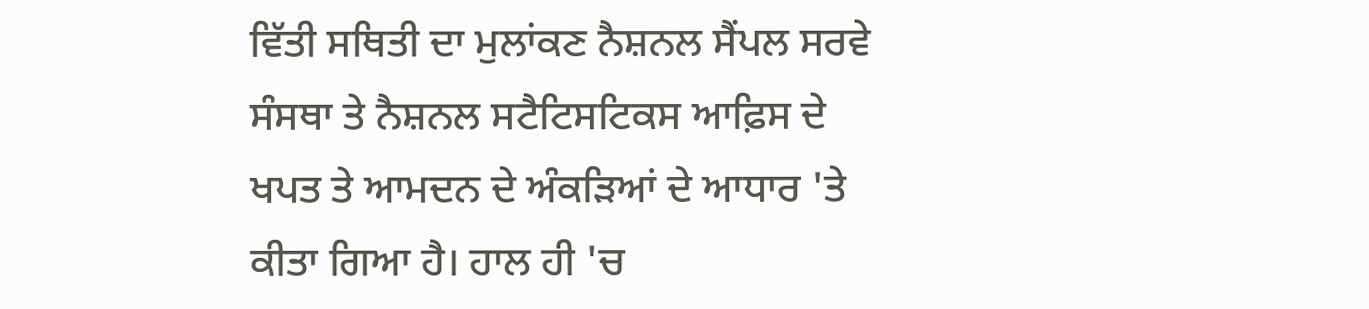ਵਿੱਤੀ ਸਥਿਤੀ ਦਾ ਮੁਲਾਂਕਣ ਨੈਸ਼ਨਲ ਸੈਂਪਲ ਸਰਵੇ ਸੰਸਥਾ ਤੇ ਨੈਸ਼ਨਲ ਸਟੈਟਿਸਟਿਕਸ ਆਫ਼ਿਸ ਦੇ ਖਪਤ ਤੇ ਆਮਦਨ ਦੇ ਅੰਕੜਿਆਂ ਦੇ ਆਧਾਰ 'ਤੇ ਕੀਤਾ ਗਿਆ ਹੈ। ਹਾਲ ਹੀ 'ਚ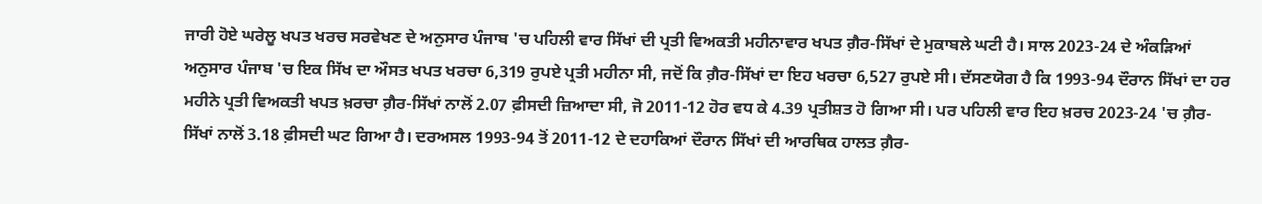ਜਾਰੀ ਹੋਏ ਘਰੇਲੂ ਖਪਤ ਖਰਚ ਸਰਵੇਖਣ ਦੇ ਅਨੁਸਾਰ ਪੰਜਾਬ 'ਚ ਪਹਿਲੀ ਵਾਰ ਸਿੱਖਾਂ ਦੀ ਪ੍ਰਤੀ ਵਿਅਕਤੀ ਮਹੀਨਾਵਾਰ ਖਪਤ ਗ਼ੈਰ-ਸਿੱਖਾਂ ਦੇ ਮੁਕਾਬਲੇ ਘਟੀ ਹੈ। ਸਾਲ 2023-24 ਦੇ ਅੰਕੜਿਆਂ ਅਨੁਸਾਰ ਪੰਜਾਬ 'ਚ ਇਕ ਸਿੱਖ ਦਾ ਔਸਤ ਖਪਤ ਖਰਚਾ 6,319 ਰੁਪਏ ਪ੍ਰਤੀ ਮਹੀਨਾ ਸੀ, ਜਦੋਂ ਕਿ ਗ਼ੈਰ-ਸਿੱਖਾਂ ਦਾ ਇਹ ਖਰਚਾ 6,527 ਰੁਪਏ ਸੀ। ਦੱਸਣਯੋਗ ਹੈ ਕਿ 1993-94 ਦੌਰਾਨ ਸਿੱਖਾਂ ਦਾ ਹਰ ਮਹੀਨੇ ਪ੍ਰਤੀ ਵਿਅਕਤੀ ਖਪਤ ਖ਼ਰਚਾ ਗ਼ੈਰ-ਸਿੱਖਾਂ ਨਾਲੋਂ 2.07 ਫ਼ੀਸਦੀ ਜ਼ਿਆਦਾ ਸੀ, ਜੋ 2011-12 ਹੋਰ ਵਧ ਕੇ 4.39 ਪ੍ਰਤੀਸ਼ਤ ਹੋ ਗਿਆ ਸੀ। ਪਰ ਪਹਿਲੀ ਵਾਰ ਇਹ ਖ਼ਰਚ 2023-24 'ਚ ਗ਼ੈਰ-ਸਿੱਖਾਂ ਨਾਲੋਂ 3.18 ਫ਼ੀਸਦੀ ਘਟ ਗਿਆ ਹੈ। ਦਰਅਸਲ 1993-94 ਤੋਂ 2011-12 ਦੇ ਦਹਾਕਿਆਂ ਦੌਰਾਨ ਸਿੱਖਾਂ ਦੀ ਆਰਥਿਕ ਹਾਲਤ ਗ਼ੈਰ-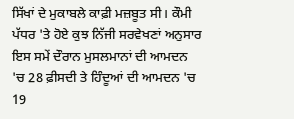ਸਿੱਖਾਂ ਦੇ ਮੁਕਾਬਲੇ ਕਾਫ਼ੀ ਮਜ਼ਬੂਤ ਸੀ। ਕੌਮੀ ਪੱਧਰ 'ਤੇ ਹੋਏ ਕੁਝ ਨਿੱਜੀ ਸਰਵੇਖਣਾਂ ਅਨੁਸਾਰ ਇਸ ਸਮੇਂ ਦੌਰਾਨ ਮੁਸਲਮਾਨਾਂ ਦੀ ਆਮਦਨ 'ਚ 28 ਫ਼ੀਸਦੀ ਤੇ ਹਿੰਦੂਆਂ ਦੀ ਆਮਦਨ 'ਚ 19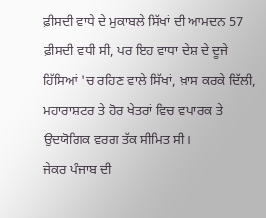ਫ਼ੀਸਦੀ ਵਾਧੇ ਦੇ ਮੁਕਾਬਲੇ ਸਿੱਖਾਂ ਦੀ ਆਮਦਨ 57 ਫ਼ੀਸਦੀ ਵਧੀ ਸੀ, ਪਰ ਇਹ ਵਾਧਾ ਦੇਸ਼ ਦੇ ਦੂਜੇ ਹਿੱਸਿਆਂ 'ਚ ਰਹਿਣ ਵਾਲੇ ਸਿੱਖਾਂ, ਖ਼ਾਸ ਕਰਕੇ ਦਿੱਲੀ, ਮਹਾਰਾਸ਼ਟਰ ਤੇ ਹੋਰ ਖੇਤਰਾਂ ਵਿਚ ਵਪਾਰਕ ਤੇ ਉਦਯੋਗਿਕ ਵਰਗ ਤੱਕ ਸੀਮਿਤ ਸੀ।
ਜੇਕਰ ਪੰਜਾਬ ਦੀ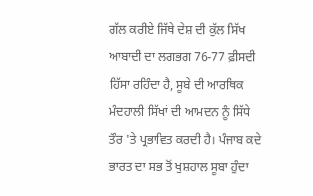ਗੱਲ ਕਰੀਏ ਜਿੱਥੇ ਦੇਸ਼ ਦੀ ਕੁੱਲ ਸਿੱਖ ਆਬਾਦੀ ਦਾ ਲਗਭਗ 76-77 ਫ਼ੀਸਦੀ ਹਿੱਸਾ ਰਹਿੰਦਾ ਹੈ, ਸੂਬੇ ਦੀ ਆਰਥਿਕ ਮੰਦਹਾਲੀ ਸਿੱਖਾਂ ਦੀ ਆਮਦਨ ਨੂੰ ਸਿੱਧੇ ਤੌਰ 'ਤੇ ਪ੍ਰਭਾਵਿਤ ਕਰਦੀ ਹੈ। ਪੰਜਾਬ ਕਦੇ ਭਾਰਤ ਦਾ ਸਭ ਤੋਂ ਖੁਸ਼ਹਾਲ ਸੂਬਾ ਹੁੰਦਾ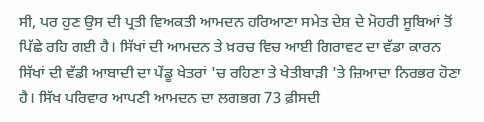ਸੀ, ਪਰ ਹੁਣ ਉਸ ਦੀ ਪ੍ਰਤੀ ਵਿਅਕਤੀ ਆਮਦਨ ਹਰਿਆਣਾ ਸਮੇਤ ਦੇਸ਼ ਦੇ ਮੋਹਰੀ ਸੂਬਿਆਂ ਤੋਂ ਪਿੱਛੇ ਰਹਿ ਗਈ ਹੈ। ਸਿੱਖਾਂ ਦੀ ਆਮਦਨ ਤੇ ਖ਼ਰਚ ਵਿਚ ਆਈ ਗਿਰਾਵਟ ਦਾ ਵੱਡਾ ਕਾਰਨ ਸਿੱਖਾਂ ਦੀ ਵੱਡੀ ਆਬਾਦੀ ਦਾ ਪੇਂਡੂ ਖੇਤਰਾਂ 'ਚ ਰਹਿਣਾ ਤੇ ਖੇਤੀਬਾੜੀ 'ਤੇ ਜ਼ਿਆਦਾ ਨਿਰਭਰ ਹੋਣਾ ਹੈ। ਸਿੱਖ ਪਰਿਵਾਰ ਆਪਣੀ ਆਮਦਨ ਦਾ ਲਗਭਗ 73 ਫ਼ੀਸਦੀ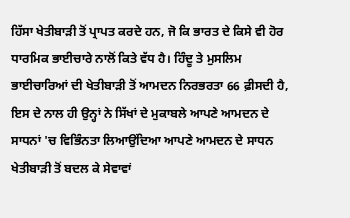ਹਿੱਸਾ ਖੇਤੀਬਾੜੀ ਤੋਂ ਪ੍ਰਾਪਤ ਕਰਦੇ ਹਨ, ਜੋ ਕਿ ਭਾਰਤ ਦੇ ਕਿਸੇ ਵੀ ਹੋਰ ਧਾਰਮਿਕ ਭਾਈਚਾਰੇ ਨਾਲੋਂ ਕਿਤੇ ਵੱਧ ਹੈ। ਹਿੰਦੂ ਤੇ ਮੁਸਲਿਮ ਭਾਈਚਾਰਿਆਂ ਦੀ ਖੇਤੀਬਾੜੀ ਤੋਂ ਆਮਦਨ ਨਿਰਭਰਤਾ 66 ਫ਼ੀਸਦੀ ਹੈ, ਇਸ ਦੇ ਨਾਲ ਹੀ ਉਨ੍ਹਾਂ ਨੇ ਸਿੱਖਾਂ ਦੇ ਮੁਕਾਬਲੇ ਆਪਣੇ ਆਮਦਨ ਦੇ ਸਾਧਨਾਂ 'ਚ ਵਿਭਿੰਨਤਾ ਲਿਆਉਂਦਿਆ ਆਪਣੇ ਆਮਦਨ ਦੇ ਸਾਧਨ ਖੇਤੀਬਾੜੀ ਤੋਂ ਬਦਲ ਕੇ ਸੇਵਾਵਾਂ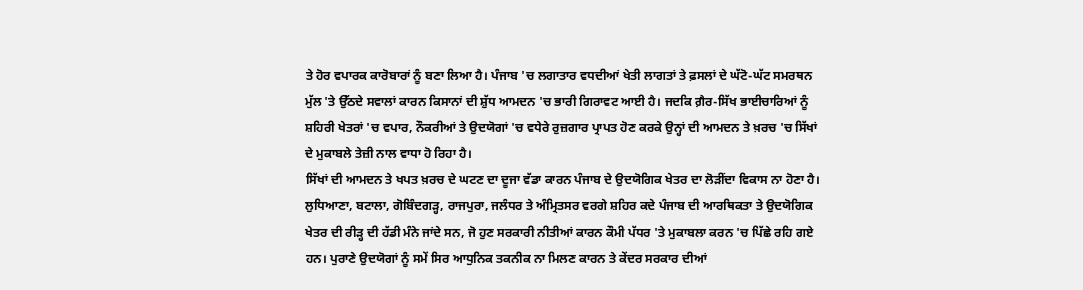ਤੇ ਹੋਰ ਵਪਾਰਕ ਕਾਰੋਬਾਰਾਂ ਨੂੰ ਬਣਾ ਲਿਆ ਹੈ। ਪੰਜਾਬ 'ਚ ਲਗਾਤਾਰ ਵਧਦੀਆਂ ਖੇਤੀ ਲਾਗਤਾਂ ਤੇ ਫ਼ਸਲਾਂ ਦੇ ਘੱਟੋ-ਘੱਟ ਸਮਰਥਨ ਮੁੱਲ 'ਤੇ ਉੱਠਦੇ ਸਵਾਲਾਂ ਕਾਰਨ ਕਿਸਾਨਾਂ ਦੀ ਸ਼ੁੱਧ ਆਮਦਨ 'ਚ ਭਾਰੀ ਗਿਰਾਵਟ ਆਈ ਹੈ। ਜਦਕਿ ਗ਼ੈਰ-ਸਿੱਖ ਭਾਈਚਾਰਿਆਂ ਨੂੰ ਸ਼ਹਿਰੀ ਖੇਤਰਾਂ 'ਚ ਵਪਾਰ, ਨੌਕਰੀਆਂ ਤੇ ਉਦਯੋਗਾਂ 'ਚ ਵਧੇਰੇ ਰੁਜ਼ਗਾਰ ਪ੍ਰਾਪਤ ਹੋਣ ਕਰਕੇ ਉਨ੍ਹਾਂ ਦੀ ਆਮਦਨ ਤੇ ਖ਼ਰਚ 'ਚ ਸਿੱਖਾਂ ਦੇ ਮੁਕਾਬਲੇ ਤੇਜ਼ੀ ਨਾਲ ਵਾਧਾ ਹੋ ਰਿਹਾ ਹੈ।
ਸਿੱਖਾਂ ਦੀ ਆਮਦਨ ਤੇ ਖਪਤ ਖ਼ਰਚ ਦੇ ਘਟਣ ਦਾ ਦੂਜਾ ਵੱਡਾ ਕਾਰਨ ਪੰਜਾਬ ਦੇ ਉਦਯੋਗਿਕ ਖੇਤਰ ਦਾ ਲੋੜੀਂਦਾ ਵਿਕਾਸ ਨਾ ਹੋਣਾ ਹੈ। ਲੁਧਿਆਣਾ, ਬਟਾਲਾ, ਗੋਬਿੰਦਗੜ੍ਹ, ਰਾਜਪੁਰਾ, ਜਲੰਧਰ ਤੇ ਅੰਮ੍ਰਿਤਸਰ ਵਰਗੇ ਸ਼ਹਿਰ ਕਦੇ ਪੰਜਾਬ ਦੀ ਆਰਥਿਕਤਾ ਤੇ ਉਦਯੋਗਿਕ ਖੇਤਰ ਦੀ ਰੀੜ੍ਹ ਦੀ ਹੱਡੀ ਮੰਨੇ ਜਾਂਦੇ ਸਨ, ਜੋ ਹੁਣ ਸਰਕਾਰੀ ਨੀਤੀਆਂ ਕਾਰਨ ਕੌਮੀ ਪੱਧਰ 'ਤੇ ਮੁਕਾਬਲਾ ਕਰਨ 'ਚ ਪਿੱਛੇ ਰਹਿ ਗਏ ਹਨ। ਪੁਰਾਣੇ ਉਦਯੋਗਾਂ ਨੂੰ ਸਮੇਂ ਸਿਰ ਆਧੁਨਿਕ ਤਕਨੀਕ ਨਾ ਮਿਲਣ ਕਾਰਨ ਤੇ ਕੇਂਦਰ ਸਰਕਾਰ ਦੀਆਂ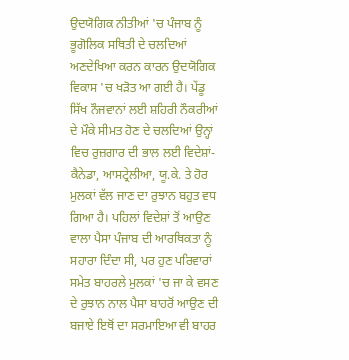ਉਦਯੋਗਿਕ ਨੀਤੀਆਂ 'ਚ ਪੰਜਾਬ ਨੂੰ ਭੂਗੋਲਿਕ ਸਥਿਤੀ ਦੇ ਚਲਦਿਆਂ ਅਣਦੇਖਿਆ ਕਰਨ ਕਾਰਨ ਉਦਯੋਗਿਕ ਵਿਕਾਸ 'ਚ ਖੜੋਤ ਆ ਗਈ ਹੈ। ਪੇਂਡੂ ਸਿੱਖ ਨੌਜਵਾਨਾਂ ਲਈ ਸ਼ਹਿਰੀ ਨੌਕਰੀਆਂ ਦੇ ਮੌਕੇ ਸੀਮਤ ਹੋਣ ਦੇ ਚਲਦਿਆਂ ਉਨ੍ਹਾਂ ਵਿਚ ਰੁਜ਼ਗਾਰ ਦੀ ਭਾਲ ਲਈ ਵਿਦੇਸ਼ਾਂ- ਕੈਨੇਡਾ, ਆਸਟ੍ਰੇਲੀਆ, ਯੂ.ਕੇ. ਤੇ ਹੋਰ ਮੁਲਕਾਂ ਵੱਲ ਜਾਣ ਦਾ ਰੁਝਾਨ ਬਹੁਤ ਵਧ ਗਿਆ ਹੈ। ਪਹਿਲਾਂ ਵਿਦੇਸ਼ਾਂ ਤੋਂ ਆਉਣ ਵਾਲਾ ਪੈਸਾ ਪੰਜਾਬ ਦੀ ਆਰਥਿਕਤਾ ਨੂੰ ਸਹਾਰਾ ਦਿੰਦਾ ਸੀ, ਪਰ ਹੁਣ ਪਰਿਵਾਰਾਂ ਸਮੇਤ ਬਾਹਰਲੇ ਮੁਲਕਾਂ 'ਚ ਜਾ ਕੇ ਵਸਣ ਦੇ ਰੁਝਾਨ ਨਾਲ ਪੈਸਾ ਬਾਹਰੋਂ ਆਉਣ ਦੀ ਬਜਾਏ ਇਥੋਂ ਦਾ ਸਰਮਾਇਆ ਵੀ ਬਾਹਰ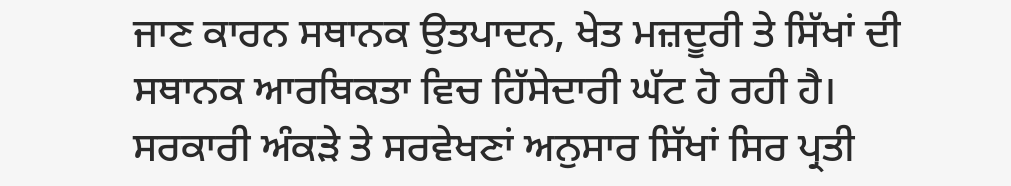ਜਾਣ ਕਾਰਨ ਸਥਾਨਕ ਉਤਪਾਦਨ, ਖੇਤ ਮਜ਼ਦੂਰੀ ਤੇ ਸਿੱਖਾਂ ਦੀ ਸਥਾਨਕ ਆਰਥਿਕਤਾ ਵਿਚ ਹਿੱਸੇਦਾਰੀ ਘੱਟ ਹੋ ਰਹੀ ਹੈ।
ਸਰਕਾਰੀ ਅੰਕੜੇ ਤੇ ਸਰਵੇਖਣਾਂ ਅਨੁਸਾਰ ਸਿੱਖਾਂ ਸਿਰ ਪ੍ਰਤੀ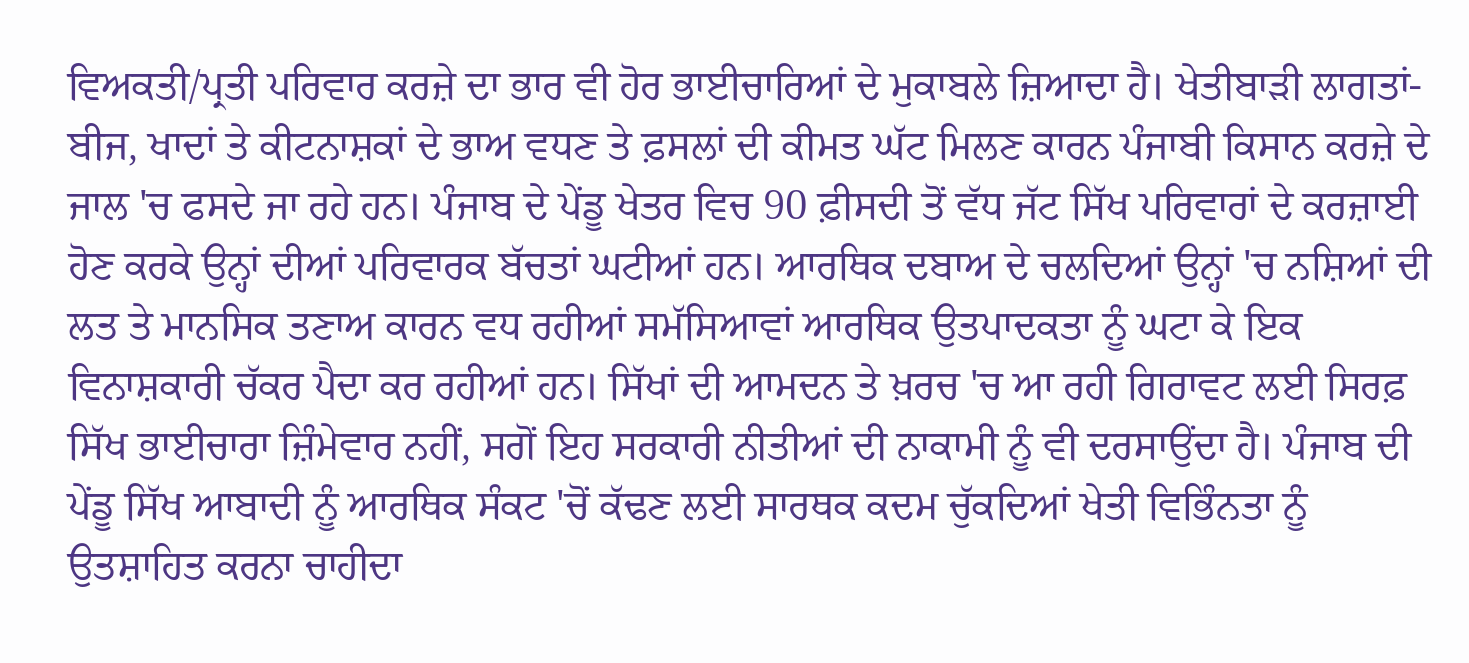ਵਿਅਕਤੀ/ਪ੍ਰਤੀ ਪਰਿਵਾਰ ਕਰਜ਼ੇ ਦਾ ਭਾਰ ਵੀ ਹੋਰ ਭਾਈਚਾਰਿਆਂ ਦੇ ਮੁਕਾਬਲੇ ਜ਼ਿਆਦਾ ਹੈ। ਖੇਤੀਬਾੜੀ ਲਾਗਤਾਂ- ਬੀਜ, ਖਾਦਾਂ ਤੇ ਕੀਟਨਾਸ਼ਕਾਂ ਦੇ ਭਾਅ ਵਧਣ ਤੇ ਫ਼ਸਲਾਂ ਦੀ ਕੀਮਤ ਘੱਟ ਮਿਲਣ ਕਾਰਨ ਪੰਜਾਬੀ ਕਿਸਾਨ ਕਰਜ਼ੇ ਦੇ ਜਾਲ 'ਚ ਫਸਦੇ ਜਾ ਰਹੇ ਹਨ। ਪੰਜਾਬ ਦੇ ਪੇਂਡੂ ਖੇਤਰ ਵਿਚ 90 ਫ਼ੀਸਦੀ ਤੋਂ ਵੱਧ ਜੱਟ ਸਿੱਖ ਪਰਿਵਾਰਾਂ ਦੇ ਕਰਜ਼ਾਈ ਹੋਣ ਕਰਕੇ ਉਨ੍ਹਾਂ ਦੀਆਂ ਪਰਿਵਾਰਕ ਬੱਚਤਾਂ ਘਟੀਆਂ ਹਨ। ਆਰਥਿਕ ਦਬਾਅ ਦੇ ਚਲਦਿਆਂ ਉਨ੍ਹਾਂ 'ਚ ਨਸ਼ਿਆਂ ਦੀ ਲਤ ਤੇ ਮਾਨਸਿਕ ਤਣਾਅ ਕਾਰਨ ਵਧ ਰਹੀਆਂ ਸਮੱਸਿਆਵਾਂ ਆਰਥਿਕ ਉਤਪਾਦਕਤਾ ਨੂੰ ਘਟਾ ਕੇ ਇਕ ਵਿਨਾਸ਼ਕਾਰੀ ਚੱਕਰ ਪੈਦਾ ਕਰ ਰਹੀਆਂ ਹਨ। ਸਿੱਖਾਂ ਦੀ ਆਮਦਨ ਤੇ ਖ਼ਰਚ 'ਚ ਆ ਰਹੀ ਗਿਰਾਵਟ ਲਈ ਸਿਰਫ਼ ਸਿੱਖ ਭਾਈਚਾਰਾ ਜ਼ਿੰਮੇਵਾਰ ਨਹੀਂ, ਸਗੋਂ ਇਹ ਸਰਕਾਰੀ ਨੀਤੀਆਂ ਦੀ ਨਾਕਾਮੀ ਨੂੰ ਵੀ ਦਰਸਾਉਂਦਾ ਹੈ। ਪੰਜਾਬ ਦੀ ਪੇਂਡੂ ਸਿੱਖ ਆਬਾਦੀ ਨੂੰ ਆਰਥਿਕ ਸੰਕਟ 'ਚੋਂ ਕੱਢਣ ਲਈ ਸਾਰਥਕ ਕਦਮ ਚੁੱਕਦਿਆਂ ਖੇਤੀ ਵਿਭਿੰਨਤਾ ਨੂੰ ਉਤਸ਼ਾਹਿਤ ਕਰਨਾ ਚਾਹੀਦਾ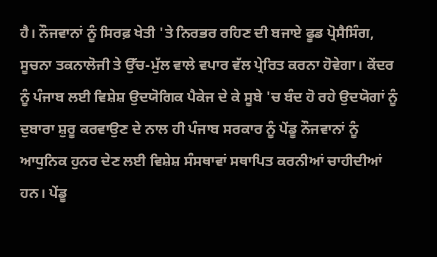ਹੈ। ਨੌਜਵਾਨਾਂ ਨੂੰ ਸਿਰਫ਼ ਖੇਤੀ 'ਤੇ ਨਿਰਭਰ ਰਹਿਣ ਦੀ ਬਜਾਏ ਫੂਡ ਪ੍ਰੋਸੈਸਿੰਗ, ਸੂਚਨਾ ਤਕਨਾਲੋਜੀ ਤੇ ਉੱਚ-ਮੁੱਲ ਵਾਲੇ ਵਪਾਰ ਵੱਲ ਪ੍ਰੇਰਿਤ ਕਰਨਾ ਹੋਵੇਗਾ। ਕੇਂਦਰ ਨੂੰ ਪੰਜਾਬ ਲਈ ਵਿਸ਼ੇਸ਼ ਉਦਯੋਗਿਕ ਪੈਕੇਜ ਦੇ ਕੇ ਸੂਬੇ 'ਚ ਬੰਦ ਹੋ ਰਹੇ ਉਦਯੋਗਾਂ ਨੂੰ ਦੁਬਾਰਾ ਸ਼ੁਰੂ ਕਰਵਾਉਣ ਦੇ ਨਾਲ ਹੀ ਪੰਜਾਬ ਸਰਕਾਰ ਨੂੰ ਪੇਂਡੂ ਨੌਜਵਾਨਾਂ ਨੂੰ ਆਧੁਨਿਕ ਹੁਨਰ ਦੇਣ ਲਈ ਵਿਸ਼ੇਸ਼ ਸੰਸਥਾਵਾਂ ਸਥਾਪਿਤ ਕਰਨੀਆਂ ਚਾਹੀਦੀਆਂ ਹਨ। ਪੇਂਡੂ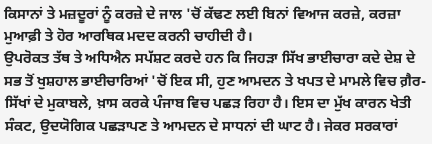ਕਿਸਾਨਾਂ ਤੇ ਮਜ਼ਦੂਰਾਂ ਨੂੰ ਕਰਜ਼ੇ ਦੇ ਜਾਲ 'ਚੋਂ ਕੱਢਣ ਲਈ ਬਿਨਾਂ ਵਿਆਜ ਕਰਜ਼ੇ, ਕਰਜ਼ਾ ਮੁਆਫ਼ੀ ਤੇ ਹੋਰ ਆਰਥਿਕ ਮਦਦ ਕਰਨੀ ਚਾਹੀਦੀ ਹੈ।
ਉਪਰੋਕਤ ਤੱਥ ਤੇ ਅਧਿਐਨ ਸਪੱਸ਼ਟ ਕਰਦੇ ਹਨ ਕਿ ਜਿਹੜਾ ਸਿੱਖ ਭਾਈਚਾਰਾ ਕਦੇ ਦੇਸ਼ ਦੇ ਸਭ ਤੋਂ ਖੁਸ਼ਹਾਲ ਭਾਈਚਾਰਿਆਂ 'ਚੋਂ ਇਕ ਸੀ, ਹੁਣ ਆਮਦਨ ਤੇ ਖਪਤ ਦੇ ਮਾਮਲੇ ਵਿਚ ਗ਼ੈਰ-ਸਿੱਖਾਂ ਦੇ ਮੁਕਾਬਲੇ, ਖ਼ਾਸ ਕਰਕੇ ਪੰਜਾਬ ਵਿਚ ਪਛੜ ਰਿਹਾ ਹੈ। ਇਸ ਦਾ ਮੁੱਖ ਕਾਰਨ ਖੇਤੀ ਸੰਕਟ, ਉਦਯੋਗਿਕ ਪਛੜਾਪਣ ਤੇ ਆਮਦਨ ਦੇ ਸਾਧਨਾਂ ਦੀ ਘਾਟ ਹੈ। ਜੇਕਰ ਸਰਕਾਰਾਂ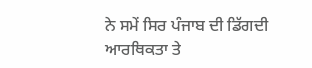ਨੇ ਸਮੇਂ ਸਿਰ ਪੰਜਾਬ ਦੀ ਡਿੱਗਦੀ ਆਰਥਿਕਤਾ ਤੇ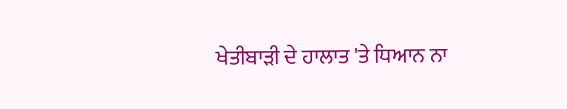ਖੇਤੀਬਾੜੀ ਦੇ ਹਾਲਾਤ 'ਤੇ ਧਿਆਨ ਨਾ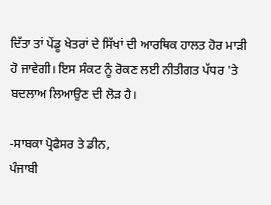ਦਿੱਤਾ ਤਾਂ ਪੇਂਡੂ ਖੇਤਰਾਂ ਦੇ ਸਿੱਖਾਂ ਦੀ ਆਰਥਿਕ ਹਾਲਤ ਹੋਰ ਮਾੜੀ ਹੋ ਜਾਵੇਗੀ। ਇਸ ਸੰਕਟ ਨੂੰ ਰੋਕਣ ਲਈ ਨੀਤੀਗਤ ਪੱਧਰ 'ਤੇ ਬਦਲਾਅ ਲਿਆਉਣ ਦੀ ਲੋੜ ਹੈ।

-ਸਾਬਕਾ ਪ੍ਰੋਫੈਸਰ ਤੇ ਡੀਨ,
ਪੰਜਾਬੀ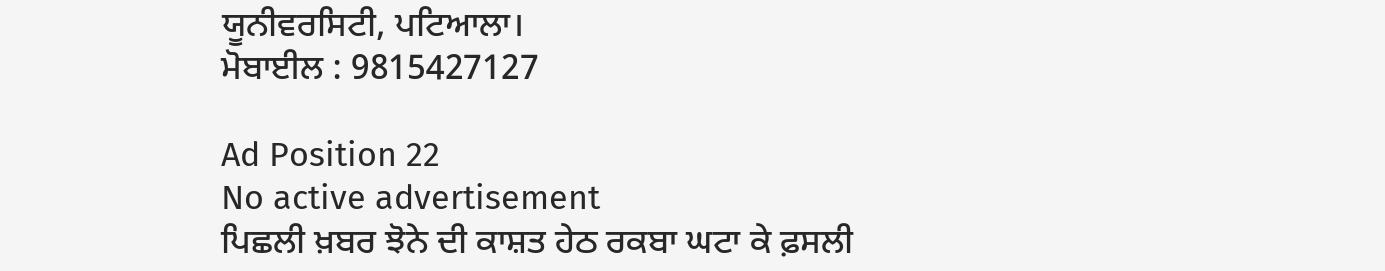ਯੂਨੀਵਰਸਿਟੀ, ਪਟਿਆਲਾ।
ਮੋਬਾਈਲ : 9815427127

Ad Position 22
No active advertisement
ਪਿਛਲੀ ਖ਼ਬਰ ਝੋਨੇ ਦੀ ਕਾਸ਼ਤ ਹੇਠ ਰਕਬਾ ਘਟਾ ਕੇ ਫ਼ਸਲੀ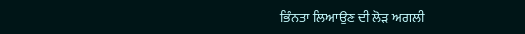ਭਿੰਨਤਾ ਲਿਆਉਣ ਦੀ ਲੋੜ ਅਗਲੀ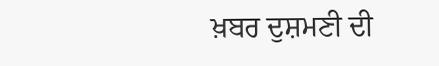ਖ਼ਬਰ ਦੁਸ਼ਮਣੀ ਦੀ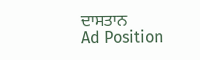ਦਾਸਤਾਨ
Ad Position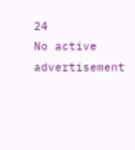24
No active advertisement